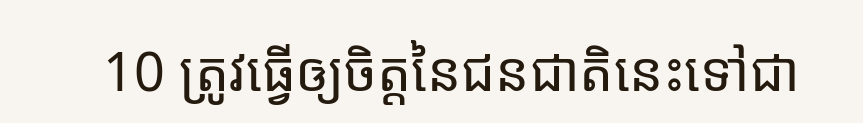10 ត្រូវធ្វើឲ្យចិត្តនៃជនជាតិនេះទៅជា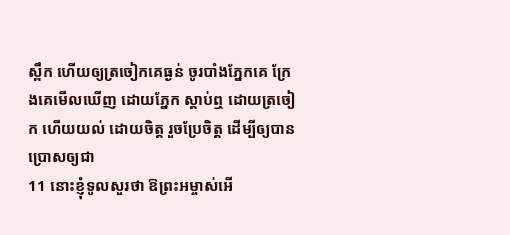ស្ពឹក ហើយឲ្យត្រចៀកគេធ្ងន់ ចូរបាំងភ្នែកគេ ក្រែងគេមើលឃើញ ដោយភ្នែក ស្តាប់ឮ ដោយត្រចៀក ហើយយល់ ដោយចិត្ត រួចប្រែចិត្ត ដើម្បីឲ្យបានប្រោសឲ្យជា
11 នោះខ្ញុំទូលសួរថា ឱព្រះអម្ចាស់អើ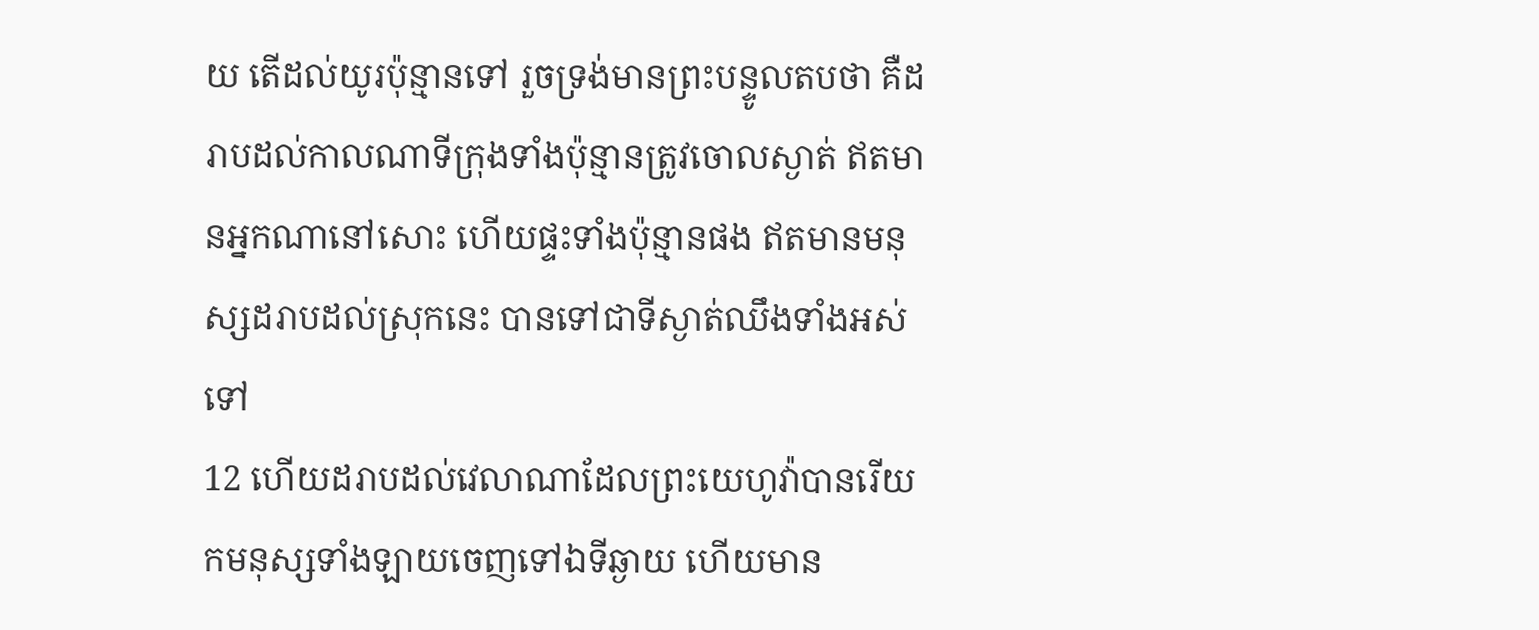យ តើដល់យូរប៉ុន្មានទៅ រួចទ្រង់មានព្រះបន្ទូលតបថា គឺដរាបដល់កាលណាទីក្រុងទាំងប៉ុន្មានត្រូវចោលស្ងាត់ ឥតមានអ្នកណានៅសោះ ហើយផ្ទះទាំងប៉ុន្មានផង ឥតមានមនុស្សដរាបដល់ស្រុកនេះ បានទៅជាទីស្ងាត់ឈឹងទាំងអស់ទៅ
12 ហើយដរាបដល់វេលាណាដែលព្រះយេហូវ៉ាបានរើយកមនុស្សទាំងឡាយចេញទៅឯទីឆ្ងាយ ហើយមាន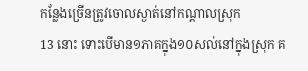កន្លែងច្រើនត្រូវចោលស្ងាត់នៅកណ្តាលស្រុក
13 នោះ ទោះបើមាន១ភាគក្នុង១០សល់នៅក្នុងស្រុក គ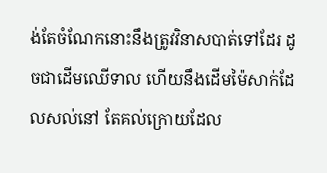ង់តែចំណែកនោះនឹងត្រូវវិនាសបាត់ទៅដែរ ដូចជាដើមឈើទាល ហើយនឹងដើមម៉ៃសាក់ដែលសល់នៅ តែគល់ក្រោយដែល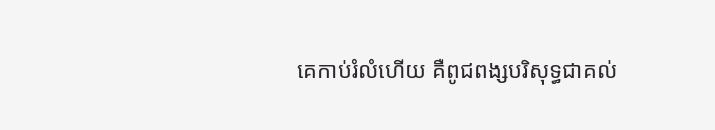គេកាប់រំលំហើយ គឺពូជពង្សបរិសុទ្ធជាគល់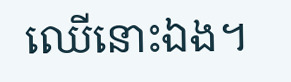ឈើនោះឯង។